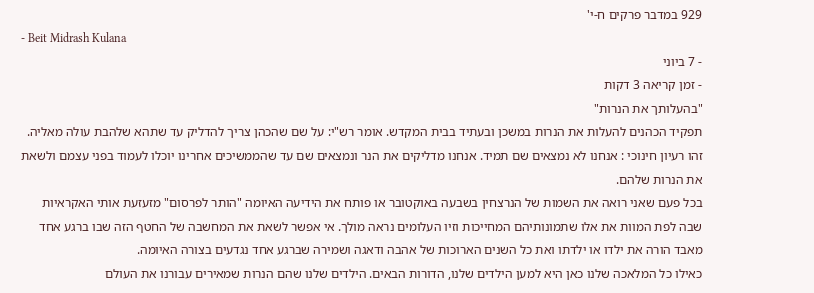929 במדבר פרקים ח-י'
- Beit Midrash Kulana
- 7 ביוני
- זמן קריאה 3 דקות
"בהעלותך את הנרות"
תפקיד הכהנים להעלות את הנרות במשכן ובעתיד בבית המקדש. אומר רש"י: על שם שהכהן צריך להדליק עד שתהא שלהבת עולה מאליה. זהו רעיון חינוכי : אנחנו לא נמצאים שם תמיד. אנחנו מדליקים את הנר ונמצאים שם עד שהממשיכים אחרינו יוכלו לעמוד בפני עצמם ולשאת את הנרות שלהם.
בכל פעם שאני רואה את השמות של הנרצחין בשבעה באוקטובר או פותח את הידיעה האיומה "הותר לפרסום" מזעזעת אותי האקראיות שבה לפת המוות את אלו שתמונותיהם המחייכות וזיו העלומים נראה מולך. אי אפשר לשאת את המחשבה של החטף הזה שבו ברגע אחד מאבד הורה את ילדו או ילדתו ואת כל השנים הארוכות של אהבה ודאגה ושמירה שברגע אחד נגדעים בצורה האיומה.
כאילו כל המלאכה שלנו כאן היא למען הילדים שלנו, הדורות הבאים. הילדים שלנו שהם הנרות שמאירים עבורנו את העולם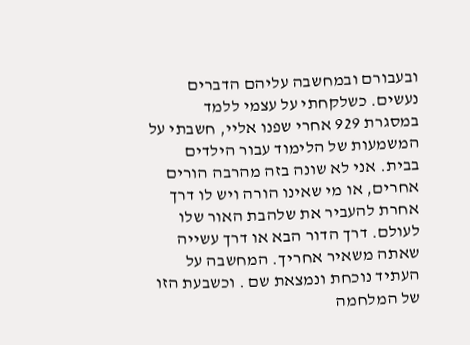ובעבורם ובמחשבה עליהם הדברים נעשים. כשלקחתי על עצמי ללמד במסגרת 929 אחרי שפנו אליי, חשבתי על המשמעות של הלימוד עבור הילדים בבית. אני לא שונה בזה מהרבה הורים אחרים, או מי שאינו הורה ויש לו דרך אחרת להעביר את שלהבת האור שלו לעולם. דרך הדור הבא או דרך עשייה שאתה משאיר אחריך. המחשבה על העתיד נוכחת ונמצאת שם . וכשבעת הזו של המלחמה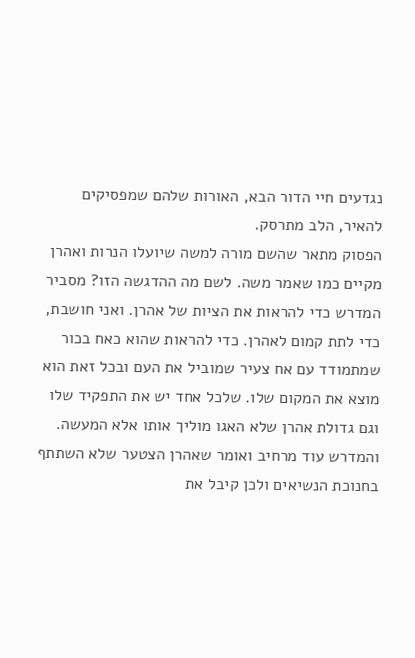נגדעים חיי הדור הבא, האורות שלהם שמפסיקים להאיר, הלב מתרסק.
הפסוק מתאר שהשם מורה למשה שיועלו הנרות ואהרן מקיים כמו שאמר משה. לשם מה ההדגשה הזו? מסביר המדרש כדי להראות את הציות של אהרן. ואני חושבת, כדי לתת קמום לאהרן. כדי להראות שהוא כאח בכור שמתמודד עם אח צעיר שמוביל את העם ובכל זאת הוא מוצא את המקום שלו. שלכל אחד יש את התפקיד שלו וגם גדולת אהרן שלא האגו מוליך אותו אלא המעשה. והמדרש עוד מרחיב ואומר שאהרן הצטער שלא השתתף בחנוכת הנשיאים ולכן קיבל את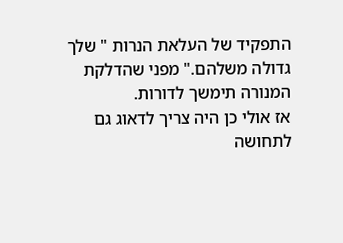התפקיד של העלאת הנרות " שלך גדולה משלהם." מפני שהדלקת המנורה תימשך לדורות.
אז אולי כן היה צריך לדאוג גם לתחושה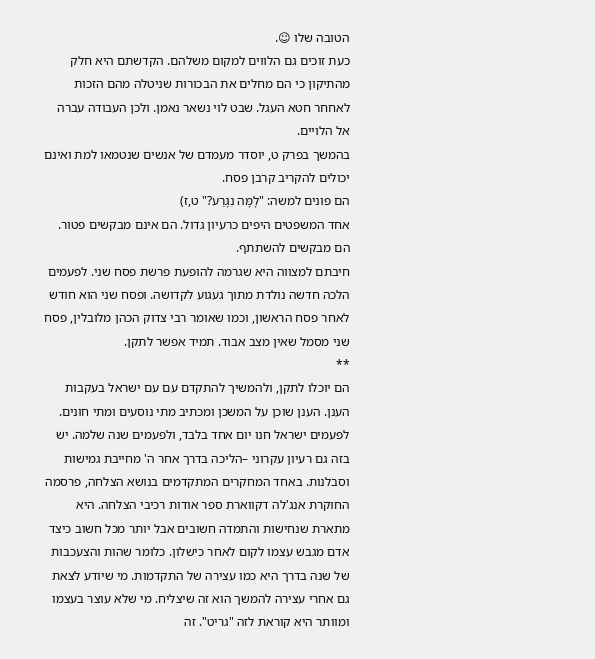הטובה שלו ☺.
כעת זוכים גם הלווים למקום משלהם. הקדשתם היא חלק מהתיקון כי הם מחלים את הבכורות שניטלה מהם הזכות לאחחר חטא העגל. שבט לוי נשאר נאמן. ולכן העבודה עברה אל הלויים.
בהמשך בפרק ט, יוסדר מעמדם של אנשים שנטמאו למת ואינם יכולים להקריב קרבן פסח.
הם פונים למשה: "לָמָּה נִגָּרַע?" ט,ז)
אחד המשפטים היפים כרעיון גדול. הם אינם מבקשים פטור. הם מבקשים להשתתף.
חיבתם למצווה היא שגרמה להופעת פרשת פסח שני. לפעמים הלכה חדשה נולדת מתוך געגוע לקדושה. ופסח שני הוא חודש לאחר פסח הראשון, וכמו שאומר רבי צדוק הכהן מלובלין, פסח שני מסמל שאין מצב אבוד. תמיד אפשר לתקן.
**
הם יוכלו לתקן, ולהמשיך להתקדם עם עם ישראל בעקבות הענן. הענן שוכן על המשכן ומכתיב מתי נוסעים ומתי חונים. לפעמים ישראל חנו יום אחד בלבד, ולפעמים שנה שלמה. יש בזה גם רעיון עקרוני –הליכה בדרך אחר ה' מחייבת גמישות וסבלנות. באחד המחקרים המתקדמים בנושא הצלחה, פרסמה החוקרת אנג'לה דקווארת ספר אודות רכיבי הצלחה. היא מתארת שנחישות והתמדה חשובים אבל יותר מכל חשוב כיצד אדם מגבש עצמו לקום לאחר כישלון. כלומר שהות והצעכבות של שנה בדרך היא כמו עצירה של התקדמות. מי שיודע לצאת גם אחרי עצירה להמשך הוא זה שיצליח. מי שלא עוצר בעצמו ומוותר היא קוראת לזה "גריט". זה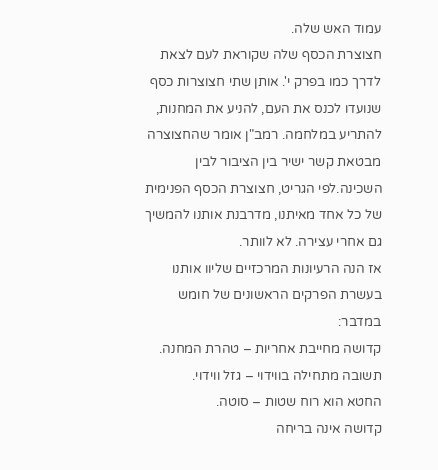עמוד האש שלה.
חצוצרת הכסף שלה שקוראת לעם לצאת לדרך כמו בפרק י'. אותן שתי חצוצרות כסף שנועדו לכנס את העם, להניע את המחנות, להתריע במלחמה. רמב"ן אומר שהחצוצרה מבטאת קשר ישיר בין הציבור לבין השכינה.לפי הגריט, חצוצרת הכסף הפנימית של כל אחד מאיתנו, מדרבנת אותנו להמשיך גם אחרי עצירה. לא לוותר.
אז הנה הרעיונות המרכזיים שליוו אותנו בעשרת הפרקים הראשונים של חומש במדבר:
קדושה מחייבת אחריות – טהרת המחנה.
תשובה מתחילה בווידוי – גזל ווידוי.
החטא הוא רוח שטות – סוטה.
קדושה אינה בריחה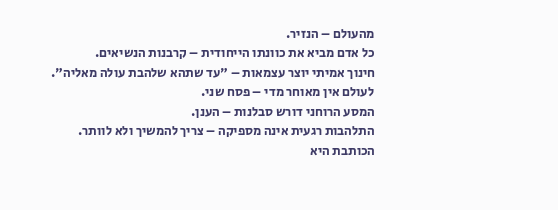מהעולם – הנזיר.
כל אדם מביא את כוונתו הייחודית – קרבנות הנשיאים.
חינוך אמיתי יוצר עצמאות – "עד שתהא שלהבת עולה מאליה".
לעולם אין מאוחר מדי – פסח שני.
המסע הרוחני דורש סבלנות – הענן.
התלהבות רגעית אינה מספיקה – צריך להמשיך ולא לוותר.
הכותבת היא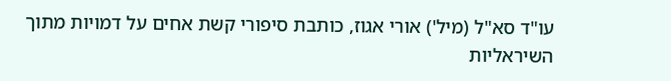עו"ד סא"ל (מיל') אורי אגוז, כותבת סיפורי קשת אחים על דמויות מתוך השיראליות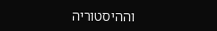וההיסטוריה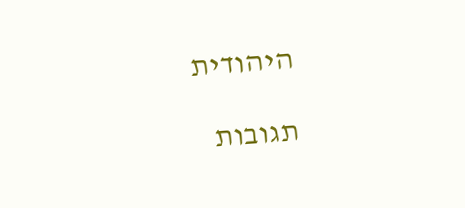היהודית

תגובות